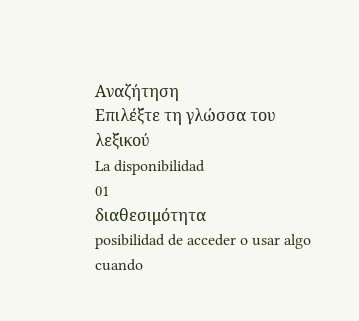Αναζήτηση
Επιλέξτε τη γλώσσα του λεξικού
La disponibilidad
01
διαθεσιμότητα
posibilidad de acceder o usar algo cuando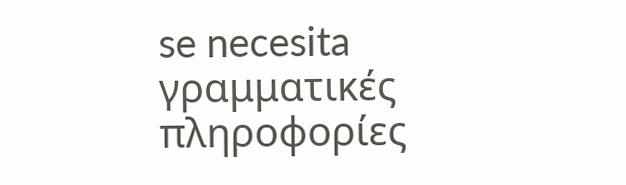se necesita
γραμματικές πληροφορίες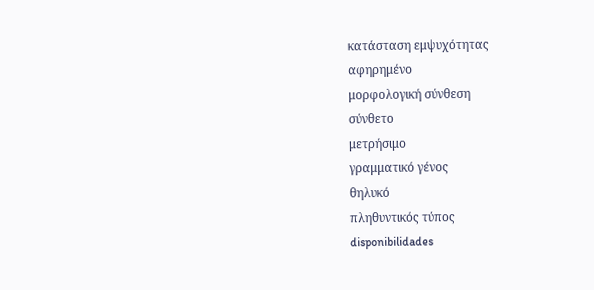κατάσταση εμψυχότητας
αφηρημένο
μορφολογική σύνθεση
σύνθετο
μετρήσιμο
γραμματικό γένος
θηλυκό
πληθυντικός τύπος
disponibilidades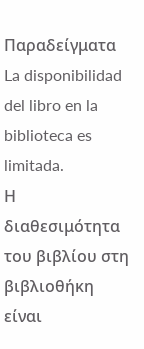Παραδείγματα
La disponibilidad del libro en la biblioteca es limitada.
Η διαθεσιμότητα του βιβλίου στη βιβλιοθήκη είναι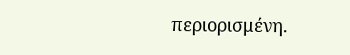περιορισμένη.